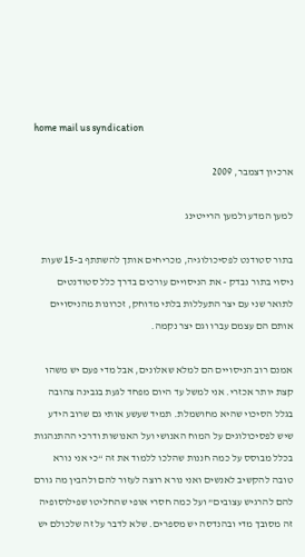home mail us syndication

ארכיון דצמבר, 2009

למען המדע ולמען הרייטינג

בתור סטודנט לפסיכולוגיה, מכריחים אותך להשתתף ב-15 שעות ניסוי בתור נבדק - את הניסויים עורכים בדרך כלל סטודנטים לתואר שני עם יצר התעללות בלתי מדוחק, זכרונות מהניסויים אותם הם עצמם עברו וגם יצר נקמה.

אמנם רוב הניסויים הם למלא שאלונים, אבל מדי פעם יש משהו קצת יותר אכזרי. אני למשל עד היום מפחד לגעת בגבינה צהובה בגלל הסיכוי שהיא מחושמלת. תמיד שעשע אותי גם שרוב הידע שיש לפסיכולוגים על המוח האנושי ועל האנושות ודרכי ההתנהגות בכלל מבוסס על כמה חננות שהלכו ללמוד את זה “כי אני נורא טובה להקשיב לאנשים ואני נורא רוצה לעזור להם ולהבין מה גורם להם להרגיש עצובים” ועל כמה חסרי אופי שהחליטו שפילוסופיה זה מסובך מדי ובהנדסה יש מספרים. שלא לדבר על זה שלכולם יש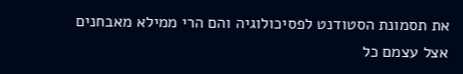את תסמונת הסטודנט לפסיכולוגיה והם הרי ממילא מאבחנים אצל עצמם כל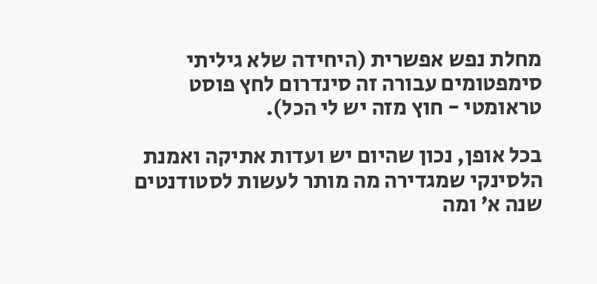מחלת נפש אפשרית (היחידה שלא גיליתי סימפטומים עבורה זה סינדרום לחץ פוסט טראומטי - חוץ מזה יש לי הכל).

בכל אופן, נכון שהיום יש ועדות אתיקה ואמנת הלסינקי שמגדירה מה מותר לעשות לסטודנטים שנה א’ ומה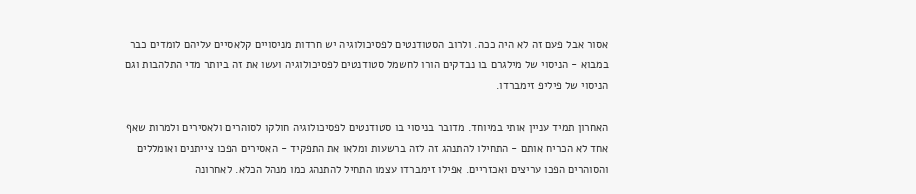אסור אבל פעם זה לא היה ככה. ולרוב הסטודנטים לפסיכולוגיה יש חרדות מניסויים קלאסיים עליהם לומדים כבר במבוא - הניסוי של מילגרם בו נבדקים הורו לחשמל סטודנטים לפסיכולוגיה ועשו את זה ביותר מדי התלהבות וגם הניסוי של פיליפ זימברדו.

האחרון תמיד עניין אותי במיוחד. מדובר בניסוי בו סטודנטים לפסיכולוגיה חולקו לסוהרים ולאסירים ולמרות שאף אחד לא הכריח אותם - התחילו להתנהג זה לזה ברשעות ומלאו את התפקיד - האסירים הפכו צייתנים ואומללים והסוהרים הפכו עריצים ואכזריים. אפילו זימברדו עצמו התחיל להתנהג כמו מנהל הכלא. לאחרונה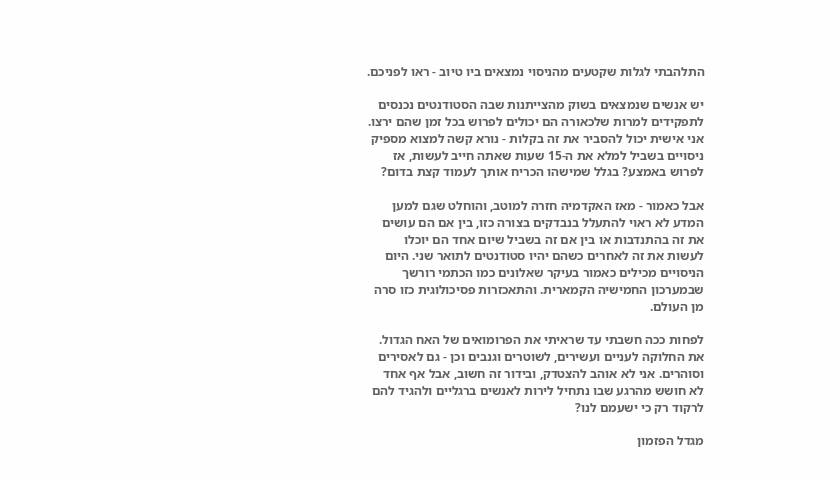התלהבתי לגלות שקטעים מהניסוי נמצאים ביו טיוב - ראו לפניכם.

יש אנשים שנמצאים בשוק מהצייתנות שבה הסטודנטים נכנסים לתפקידים למרות שלכאורה הם יכולים לפרוש בכל זמן שהם ירצו. אני אישית יכול להסביר את זה בקלות - נורא קשה למצוא מספיק ניסויים בשביל למלא את ה-15 שעות שאתה חייב לעשות, אז לפרוש באמצע? בגלל שמישהו הכריח אותך לעמוד קצת בדום?

אבל כאמור - מאז האקדמיה חזרה למוטב, והוחלט שגם למען המדע לא ראוי להתעלל בנבדקים בצורה כזו, בין אם הם עושים את זה בהתנדבות או בין אם זה בשביל שיום אחד הם יוכלו לעשות את זה לאחרים כשהם יהיו סטודנטים לתואר שני. היום הניסויים מכילים כאמור בעיקר שאלונים כמו הכתמי רורשך שבמערכון החמישיה הקמארית. והתאכזרות פסיכולוגית כזו סרה מן העולם.

לפחות ככה חשבתי עד שראיתי את הפרומואים של האח הגדול. את החלוקה לעניים ועשירים, לשוטרים וגנבים וכן - גם לאסירים וסוהרים. אני לא אוהב להצטדק, ובידור זה חשוב, אבל אף אחד לא חושש מהרגע שבו נתחיל לירות לאנשים ברגליים ולהגיד להם לרקוד רק כי ישעמם לנו?

מגדל הפזמון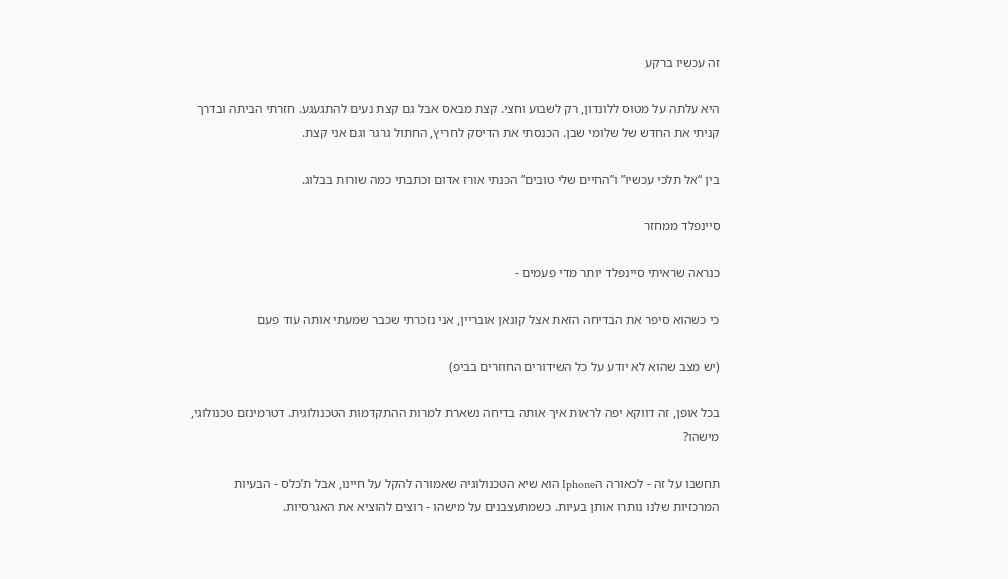זה עכשיו ברקע

היא עלתה על מטוס ללונדון, רק לשבוע וחצי. קצת מבאס אבל גם קצת נעים להתגעגע. חזרתי הביתה ובדרך קניתי את החדש של שלומי שבן. הכנסתי את הדיסק לחריץ, החתול גרגר וגם אני קצת.

בין “אל תלכי עכשיו” ו”החיים שלי טובים” הכנתי אורז אדום וכתבתי כמה שורות בבלוג.

סיינפלד ממחזר

כנראה שראיתי סיינפלד יותר מדי פעמים -

כי כשהוא סיפר את הבדיחה הזאת אצל קונאן אובריין, אני נזכרתי שכבר שמעתי אותה עוד פעם

(יש מצב שהוא לא יודע על כל השידורים החוזרים בביפ)

בכל אופן, זה דווקא יפה לראות איך אותה בדיחה נשארת למרות ההתקדמות הטכנולוגית. דטרמינזם טכנולוגי, מישהו?

תחשבו על זה - לכאורה הIphone הוא שיא הטכנולוגיה שאמורה להקל על חיינו, אבל ת’כלס - הבעיות המרכזיות שלנו נותרו אותן בעיות. כשמתעצבנים על מישהו - רוצים להוציא את האגרסיות.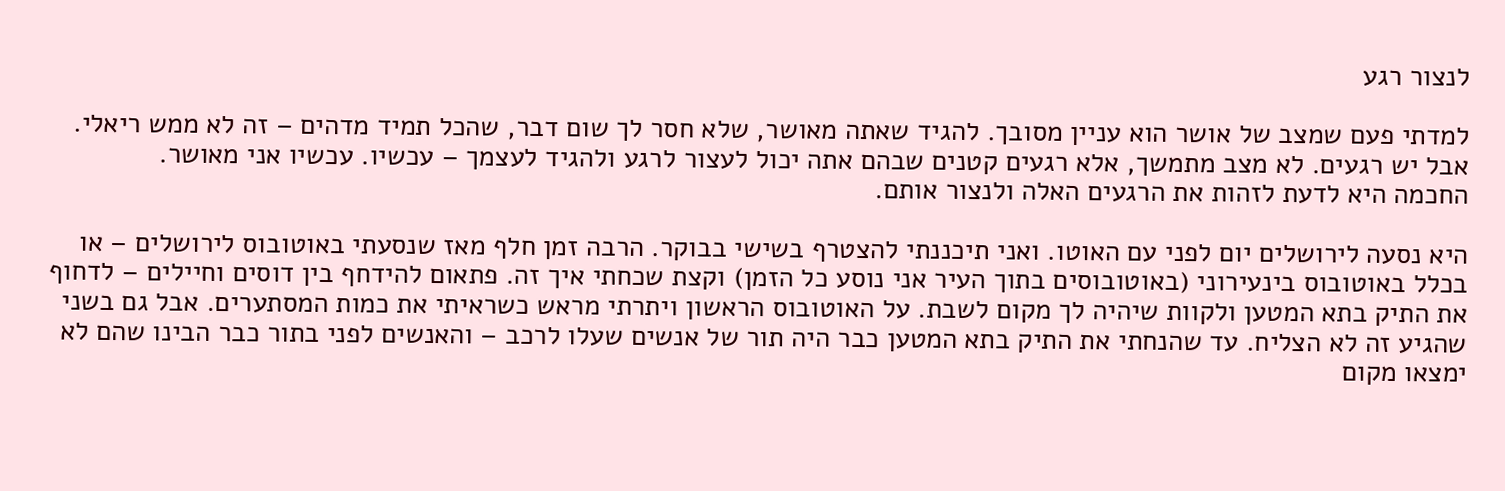לנצור רגע

למדתי פעם שמצב של אושר הוא עניין מסובך. להגיד שאתה מאושר, שלא חסר לך שום דבר, שהכל תמיד מדהים – זה לא ממש ריאלי.
אבל יש רגעים. לא מצב מתמשך, אלא רגעים קטנים שבהם אתה יכול לעצור לרגע ולהגיד לעצמך – עכשיו. עכשיו אני מאושר.
החכמה היא לדעת לזהות את הרגעים האלה ולנצור אותם.

היא נסעה לירושלים יום לפני עם האוטו. ואני תיכננתי להצטרף בשישי בבוקר. הרבה זמן חלף מאז שנסעתי באוטובוס לירושלים – או בכלל באוטובוס בינעירוני (באוטובוסים בתוך העיר אני נוסע כל הזמן) וקצת שכחתי איך זה. פתאום להידחף בין דוסים וחיילים – לדחוף את התיק בתא המטען ולקוות שיהיה לך מקום לשבת. על האוטובוס הראשון ויתרתי מראש כשראיתי את כמות המסתערים. אבל גם בשני שהגיע זה לא הצליח. עד שהנחתי את התיק בתא המטען כבר היה תור של אנשים שעלו לרכב – והאנשים לפני בתור כבר הבינו שהם לא ימצאו מקום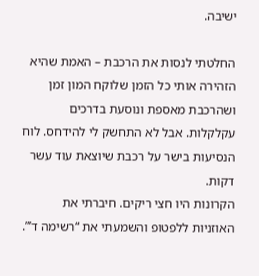ישיבה.

החלטתי לנסות את הרכבת – האמת שהיא הזהירה אותי כל הזמן שלוקח המון זמן ושהרכבת מאספת ונוסעת בדרכים עקלקלות. אבל לא התחשק לי להידחס. לוח הנסיעות בישר על רכבת שיוצאת עוד עשר דקות.
הקרונות היו חצי ריקים. חיברתי את האוזניות ללפטופ והשמעתי את “רשימה ד’”.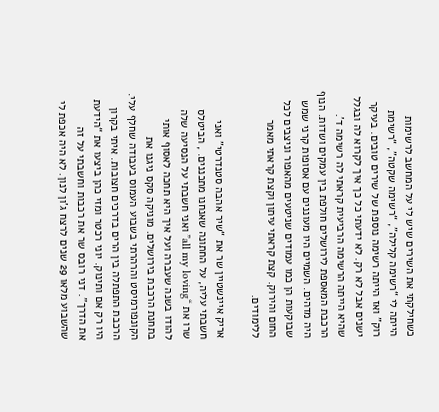כשחילקתי את השירים שיש לי על המחשב לרשימות הייתה לי “רשימה קלילה”, “רשימה שקטה”, “רשימת רוק” ואז הייתה רשימה נוספת של שירים טובים. בעיקר ישנים אבל לא רק. לא ידעתי כל כך איך לקרוא לה ובגלל שהיא הייתה הרשימה הרביעית קראתי לה רשימה ד’.
הרכבת המאספת לירושלים חולפת בין עמקים ושדות. הנוף היה מדהים. השמיים היו מעוננים עם אסופות קרני שמש שבוקעות הן כמו עמודים שניטעים מהאפור וניצבים לכל החום והירוק. קצת קראתי עיתון וקצת קראתי מאמר ללימודים.

אריק איינשטיין שר את “שיר אהבה סטנדרטי” ואני חשבתי עליה, על החתונה שאנחנו מתכננים. , הביטלס שרו את “all my loving” ואני חשבתי על הנסיעה שלה להודו בשנה שעברה ועל איך היא תחכה לאסוף אותי בתחנת הרכבת בירושלים. מוניקה סקס ניגנו את הקונפורמיסט והרהרתי בשבוע העמוס בעבודה שחלף עלי. הרכבת התפתלה בין הרים בדרכים חצובות. איתי בקרון היו רק אם ותינוק. יוני רכטר ומזי כהן ביצעו את “הידעת את הדרך”. דני רובס שר את רכבות וחשבתי על זה שהשבוע מלאו 29 שנים לרצח ג’ון לנון. לא היה אכפת לי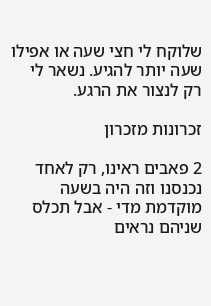שלוקח לי חצי שעה או אפילו שעה יותר להגיע. נשאר לי רק לנצור את הרגע.

זכרונות מזכרון

2 פאבים ראינו, רק לאחד נכנסנו וזה היה בשעה מוקדמת מדי - אבל תכלס שניהם נראים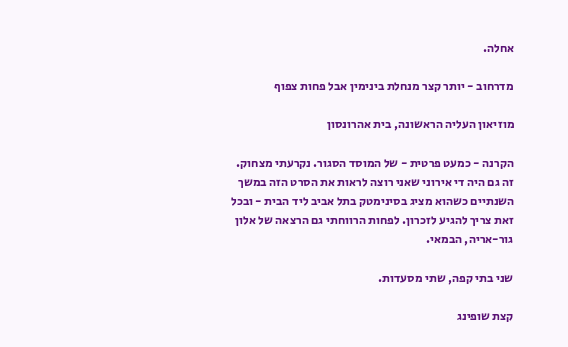אחלה.

מדרחוב - יותר קצר מנחלת בינימין אבל פחות צפוף

מוזיאון העליה הראשונה, בית אהרונסון

הקרנה - כמעט פרטית - של המוסד הסגור. נקרעתי מצחוק. זה גם היה די אירוני שאני רוצה לראות את הסרט הזה במשך השנתיים כשהוא מציג בסינימטק בתל אביב ליד הבית - ובכל זאת צריך להגיע לזכרון. לפחות הרווחתי גם הרצאה של אלון גור-אריה, הבמאי.

שני בתי קפה, שתי מסעדות.

קצת שופינג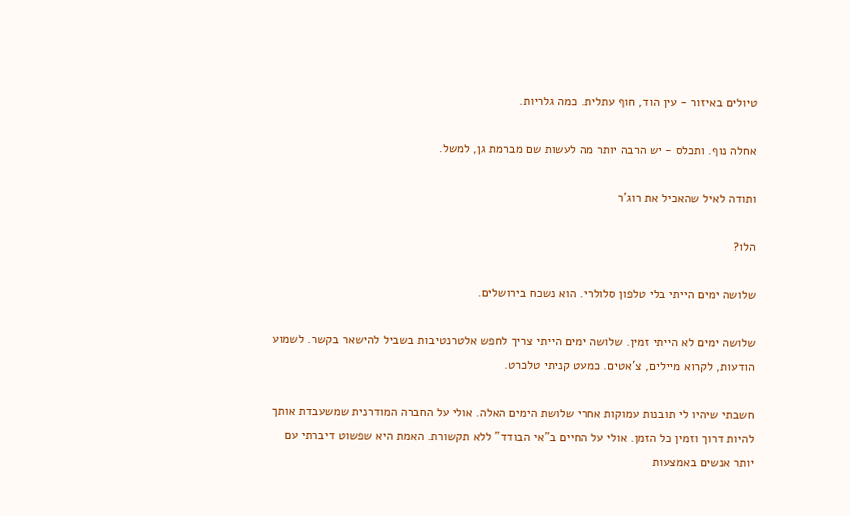טיולים באיזור - עין הוד, חוף עתלית. כמה גלריות.

אחלה נוף. ותכלס - יש הרבה יותר מה לעשות שם מברמת גן, למשל.

ותודה לאיל שהאכיל את רוג’ר

הלו?

שלושה ימים הייתי בלי טלפון סלולרי. הוא נשכח בירושלים.

שלושה ימים לא הייתי זמין. שלושה ימים הייתי צריך לחפש אלטרנטיבות בשביל להישאר בקשר. לשמוע הודעות, לקרוא מיילים, צ’אטים. כמעט קניתי טלכרט.

חשבתי שיהיו לי תובנות עמוקות אחרי שלושת הימים האלה. אולי על החברה המודרנית שמשעבדת אותך להיות דרוך וזמין כל הזמן. אולי על החיים ב”אי הבודד” ללא תקשורת. האמת היא שפשוט דיברתי עם יותר אנשים באמצעות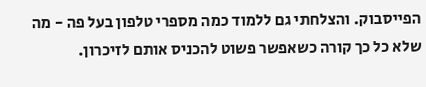הפייסבוק. והצלחתי גם ללמוד כמה מספרי טלפון בעל פה - מה שלא כל כך קורה כשאפשר פשוט להכניס אותם לזיכרון.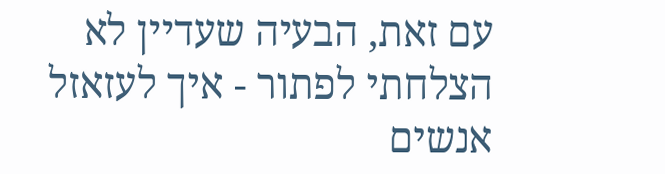עם זאת, הבעיה שעדיין לא הצלחתי לפתור - איך לעזאזל אנשים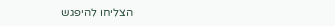הצליחו להיפגש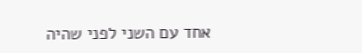אחד עם השני לפני שהיה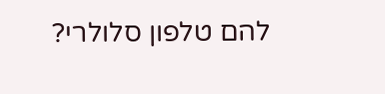להם טלפון סלולרי?